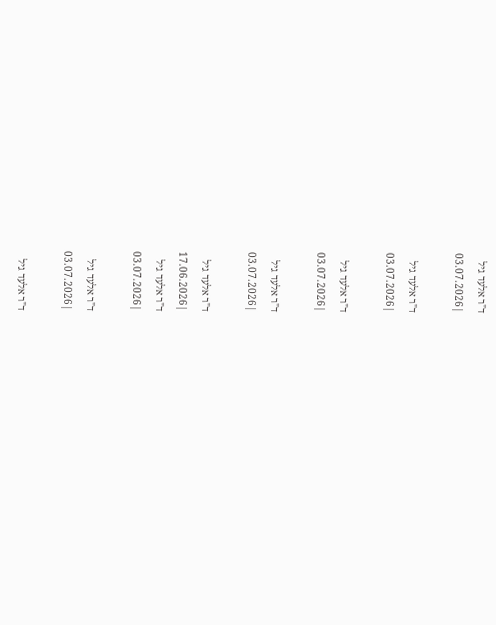ד"ר אלעד גיל
|03.07.2026

ד"ר אלעד גיל
|03.07.2026

ד"ר אלעד גיל
|03.07.2026

ד"ר אלעד גיל
|03.07.2026

ד"ר אלעד גיל
|17.06.2026
ד"ר אלעד גיל
|03.07.2026

ד"ר אלעד גיל
|03.07.2026

ד"ר אלעד גיל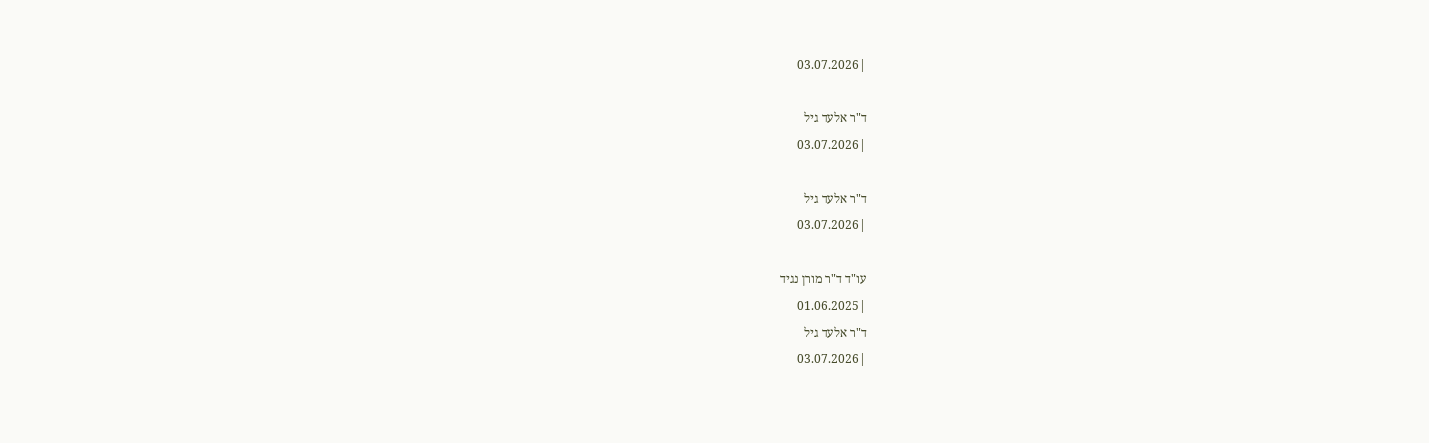|03.07.2026

ד"ר אלעד גיל
|03.07.2026

ד"ר אלעד גיל
|03.07.2026

עו"ד ד"ר מורן נגיד
|01.06.2025
ד"ר אלעד גיל
|03.07.2026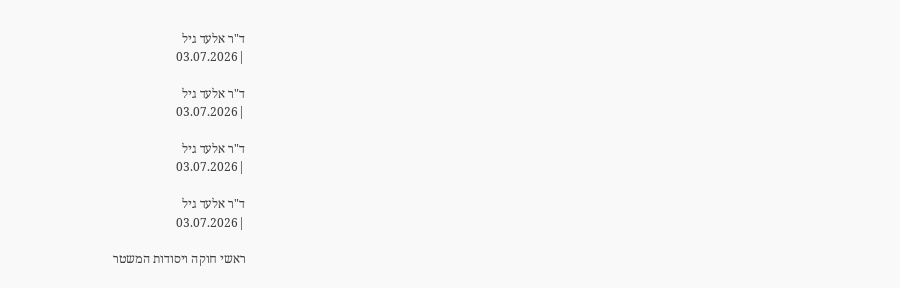ד"ר אלעד גיל
|03.07.2026

ד"ר אלעד גיל
|03.07.2026

ד"ר אלעד גיל
|03.07.2026

ד"ר אלעד גיל
|03.07.2026

ראשי חוקה ויסודות המשטר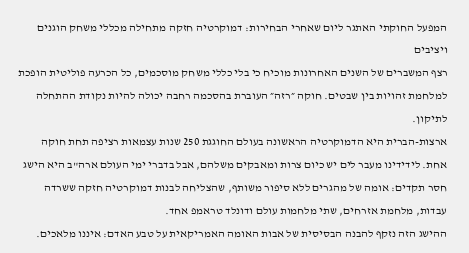המפעל החוקתי האתגר ליום שאחרי הבחירות: דמוקרטיה חזקה מתחילה מכללי משחק הוגנים ויציבים
רצף המשברים של השנים האחרונות מוכיח כי בלי כללי משחק מוסכמים, כל הכרעה פוליטית הופכת למלחמת זהויות בין שבטים. חוקה ״רזה״ העוברת בהסכמה רחבה יכולה להיות נקודת ההתחלה לתיקון.
ארצות-הברית היא הדמוקרטיה הראשונה בעולם החוגגת 250 שנות עצמאות רציפה תחת חוקה אחת. לידידינו מעבר לים יש כיום צרות ומאבקים משלהם, אבל בדברי ימי העולם ארה"ב היא הישג חסר תקדים: אומה של מהגרים ללא סיפור משותף, שהצליחה לבנות דמוקרטיה חזקה ששרדה עבדות, מלחמת אזרחים, שתי מלחמות עולם ודונלד טראמפ אחד.
ההישג הזה נזקף להבנה הבסיסית של אבות האומה האמריקאית על טבע האדם: איננו מלאכים.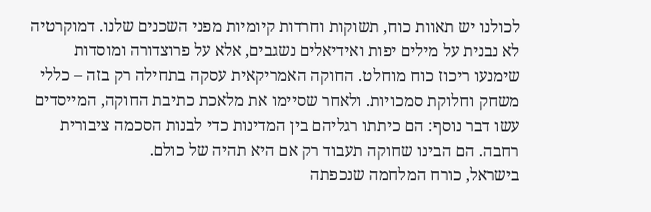לכולנו יש תאוות כוח, תשוקות וחרדות קיומיות מפני השכנים שלנו. דמוקרטיה לא נבנית על מילים יפות ואידיאלים נשגבים, אלא על פרוצדורה ומוסדות שימנעו ריכוז כוח מוחלט. החוקה האמריקאית עסקה בתחילה רק בזה – כללי משחק וחלוקת סמכויות. ולאחר שסיימו את מלאכת כתיבת החוקה, המייסדים עשו דבר נוסף: הם כיתתו רגליהם בין המדינות כדי לבנות הסכמה ציבורית רחבה. הם הבינו שחוקה תעבוד רק אם היא תהיה של כולם.
בישראל, כורח המלחמה שנכפתה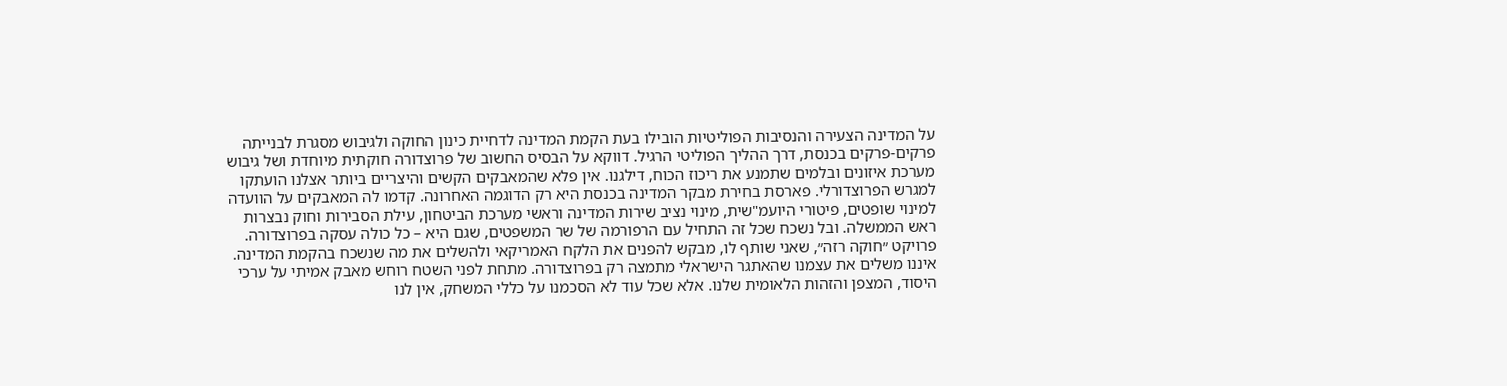על המדינה הצעירה והנסיבות הפוליטיות הובילו בעת הקמת המדינה לדחיית כינון החוקה ולגיבוש מסגרת לבנייתה פרקים-פרקים בכנסת, דרך ההליך הפוליטי הרגיל. דווקא על הבסיס החשוב של פרוצדורה חוקתית מיוחדת ושל גיבוש מערכת איזונים ובלמים שתמנע את ריכוז הכוח, דילגנו. אין פלא שהמאבקים הקשים והיצריים ביותר אצלנו הועתקו למגרש הפרוצדורלי. פארסת בחירת מבקר המדינה בכנסת היא רק הדוגמה האחרונה. קדמו לה המאבקים על הוועדה למינוי שופטים, פיטורי היועמ"שית, מינוי נציב שירות המדינה וראשי מערכת הביטחון, עילת הסבירות וחוק נבצרות ראש הממשלה. ובל נשכח שכל זה התחיל עם הרפורמה של שר המשפטים, שגם היא – כל כולה עסקה בפרוצדורה.
פרויקט ״חוקה רזה״, שאני שותף לו, מבקש להפנים את הלקח האמריקאי ולהשלים את מה שנשכח בהקמת המדינה. איננו משלים את עצמנו שהאתגר הישראלי מתמצה רק בפרוצדורה. מתחת לפני השטח רוחש מאבק אמיתי על ערכי היסוד, המצפן והזהות הלאומית שלנו. אלא שכל עוד לא הסכמנו על כללי המשחק, אין לנו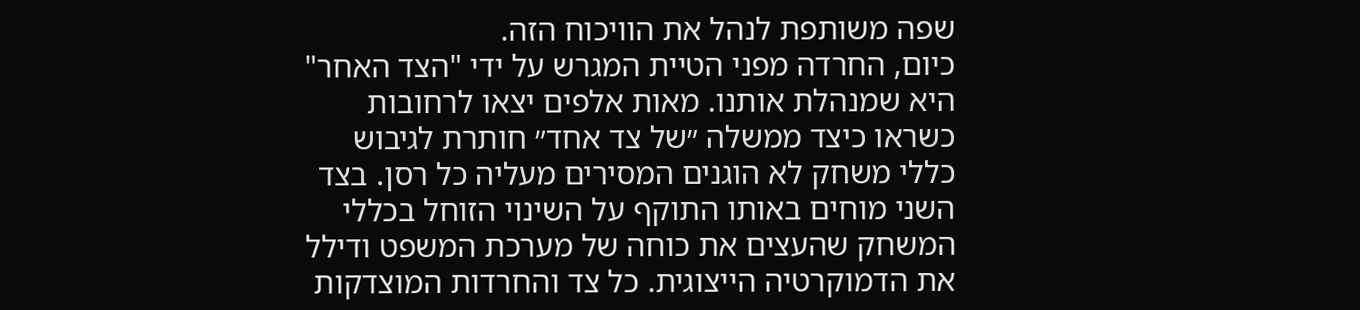שפה משותפת לנהל את הוויכוח הזה.
כיום, החרדה מפני הטיית המגרש על ידי "הצד האחר" היא שמנהלת אותנו. מאות אלפים יצאו לרחובות כשראו כיצד ממשלה ״של צד אחד״ חותרת לגיבוש כללי משחק לא הוגנים המסירים מעליה כל רסן. בצד השני מוחים באותו התוקף על השינוי הזוחל בכללי המשחק שהעצים את כוחה של מערכת המשפט ודילל את הדמוקרטיה הייצוגית. כל צד והחרדות המוצדקות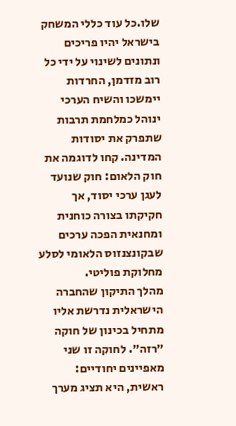שלו.כל עוד כללי המשחק בישראל יהיו פריכים ונתונים לשינוי על ידי כל רוב מזדמן, החרדות יימשכו והשיח הערכי ינוהל כמלחמת תרבות שתפרק את יסודות המדינה. קחו לדוגמה את חוק הלאום: חוק שנועד לעגן ערכי יסוד, אך חקיקתו בצורה כוחנית ומחנאית הפכה ערכים שבקונצנזוס הלאומי לסלע מחלוקת פוליטי.
מהלך התיקון שהחברה הישראלית נדרשת אליו מתחיל בכינון של חוקה ״רזה״. לחוקה זו שני מאפיינים יחודיים: ראשית, היא תציג מערך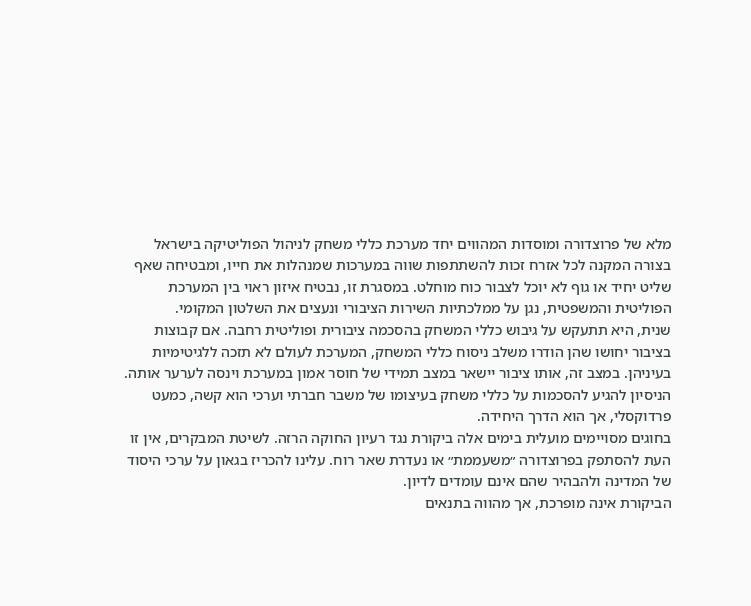מלא של פרוצדורה ומוסדות המהווים יחד מערכת כללי משחק לניהול הפוליטיקה בישראל בצורה המקנה לכל אזרח זכות להשתתפות שווה במערכות שמנהלות את חייו, ומבטיחה שאף שליט יחיד או גוף לא יוכל לצבור כוח מוחלט. במסגרת זו, נבטיח איזון ראוי בין המערכת הפוליטית והמשפטית, נגן על ממלכתיות השירות הציבורי ונעצים את השלטון המקומי.
שנית, היא תתעקש על גיבוש כללי המשחק בהסכמה ציבורית ופוליטית רחבה. אם קבוצות בציבור יחושו שהן הודרו משלב ניסוח כללי המשחק, המערכת לעולם לא תזכה ללגיטימיות בעיניהן. במצב זה, אותו ציבור יישאר במצב תמידי של חוסר אמון במערכת וינסה לערער אותה. הניסיון להגיע להסכמות על כללי משחק בעיצומו של משבר חברתי וערכי הוא קשה, כמעט פרדוקסלי, אך הוא הדרך היחידה.
בחוגים מסויימים מועלית בימים אלה ביקורת נגד רעיון החוקה הרזה. לשיטת המבקרים, אין זו העת להסתפק בפרוצדורה ״משעממת״ או נעדרת שאר רוח. עלינו להכריז בגאון על ערכי היסוד של המדינה ולהבהיר שהם אינם עומדים לדיון.
הביקורת אינה מופרכת, אך מהווה בתנאים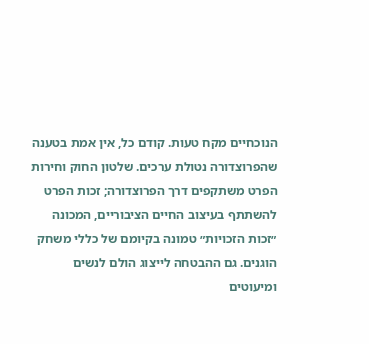הנוכחיים מקח טעות. קודם כל, אין אמת בטענה שהפרוצדורה נטולת ערכים. שלטון החוק וחירות הפרט משתקפים דרך הפרוצדורה; זכות הפרט להשתתף בעיצוב החיים הציבוריים, המכונה ״זכות הזכויות״ טמונה בקיומם של כללי משחק הוגנים. גם ההבטחה לייצוג הולם לנשים ומיעוטים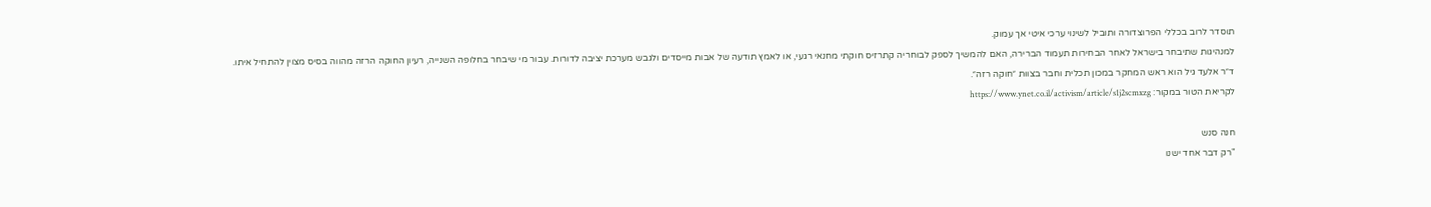תוסדר לרוב בכללי הפרוצדורה ותוביל לשינוי ערכי איטי אך עמוק.
למנהיגות שתיבחר בישראל לאחר הבחירות תעמוד הברירה, האם להמשיך לספק לבוחריה קתרזיס חוקתי מחנאי רגעי, או לאמץ תודעה של אבות מייסדים ולגבש מערכת יציבה לדורות. עבור מי שיבחר בחלופה השנייה, רעיון החוקה הרזה מהווה בסיס מצוין להתחיל איתו.
ד״ר אלעד גיל הוא ראש המחקר במכון תכלית וחבר בצוות ״חוקה רזה״.
לקריאת הטור במקור: https://www.ynet.co.il/activism/article/s1j2scmxzg

חנה סנש
"רק דבר אחד ישנו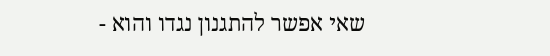שאי אפשר להתגנון נגדו והוא -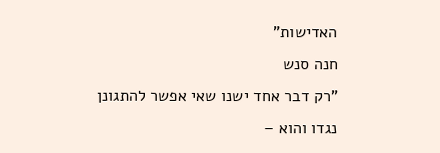האדישות"
חנה סנש
"רק דבר אחד ישנו שאי אפשר להתגונן נגדו והוא –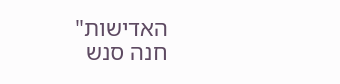האדישות"
חנה סנש